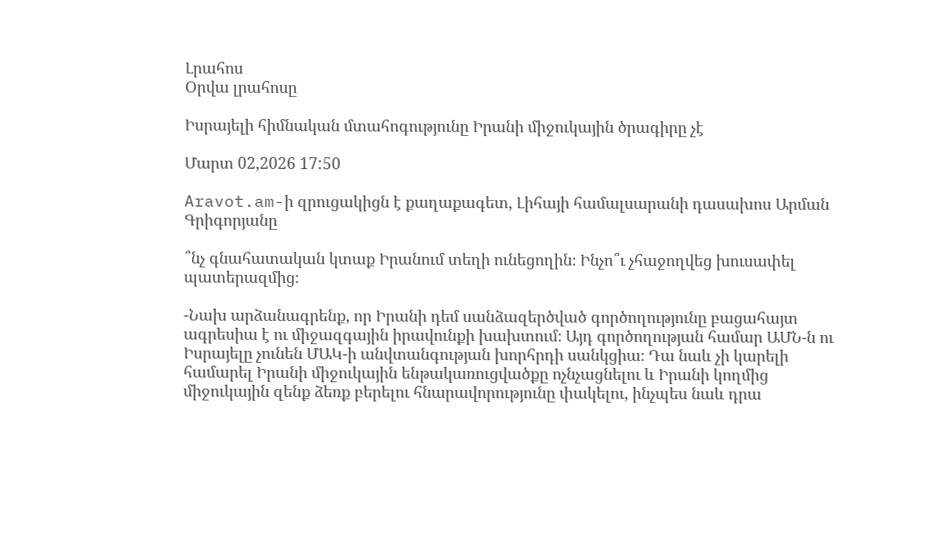Լրահոս
Օրվա լրահոսը

Իսրայելի հիմնական մտահոգությունը Իրանի միջուկային ծրագիրը չէ

Մարտ 02,2026 17:50

Aravot.am-ի զրուցակիցն է քաղաքագետ, Լիհայի համալսարանի դասախոս Արման Գրիգորյանը

՞նչ գնահատական կտաք Իրանում տեղի ունեցողին։ Ինչո՞ւ չհաջողվեց խուսափել պատերազմից։

-Նախ արձանագրենք, որ Իրանի դեմ սանձազերծված գործողությունը բացահայտ ագրեսիա է ու միջազգային իրավունքի խախտում։ Այդ գործողության համար ԱՄՆ-ն ու Իսրայելը չունեն ՄԱԿ-ի անվտանգության խորհրդի սանկցիա։ Դա նաև չի կարելի համարել Իրանի միջուկային ենթակառուցվածքը ոչնչացնելու և Իրանի կողմից միջուկային զենք ձեռք բերելու հնարավորությունը փակելու, ինչպես նաև դրա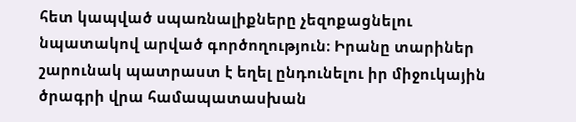հետ կապված սպառնալիքները չեզոքացնելու նպատակով արված գործողություն։ Իրանը տարիներ շարունակ պատրաստ է եղել ընդունելու իր միջուկային ծրագրի վրա համապատասխան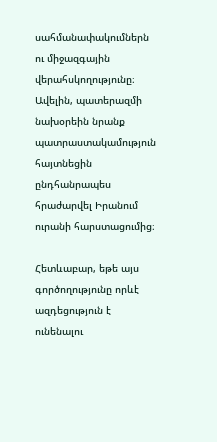սահմանափակումներն ու միջազգային վերահսկողությունը։ Ավելին, պատերազմի նախօրեին նրանք պատրաստակամություն հայտնեցին ընդհանրապես հրաժարվել Իրանում ուրանի հարստացումից։

Հետևաբար, եթե այս գործողությունը որևէ ազդեցություն է ունենալու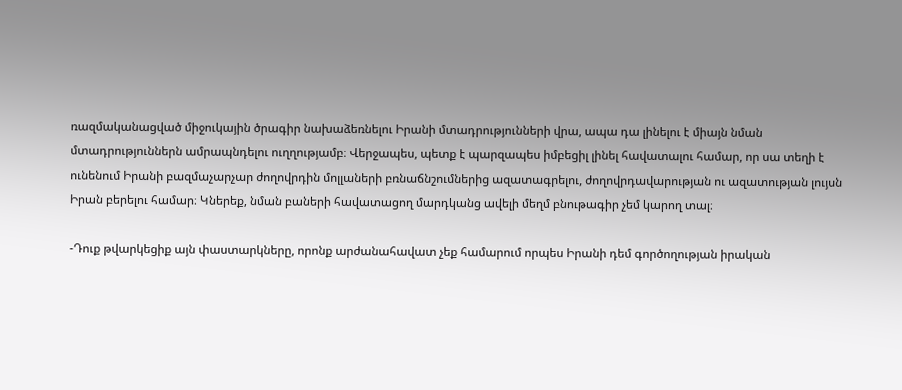ռազմականացված միջուկային ծրագիր նախաձեռնելու Իրանի մտադրությունների վրա, ապա դա լինելու է միայն նման մտադրություններն ամրապնդելու ուղղությամբ։ Վերջապես, պետք է պարզապես իմբեցիլ լինել հավատալու համար, որ սա տեղի է ունենում Իրանի բազմաչարչար ժողովրդին մոլլաների բռնաճնշումներից ազատագրելու, ժողովրդավարության ու ազատության լույսն Իրան բերելու համար։ Կներեք, նման բաների հավատացող մարդկանց ավելի մեղմ բնութագիր չեմ կարող տալ։

-Դուք թվարկեցիք այն փաստարկները, որոնք արժանահավատ չեք համարում որպես Իրանի դեմ գործողության իրական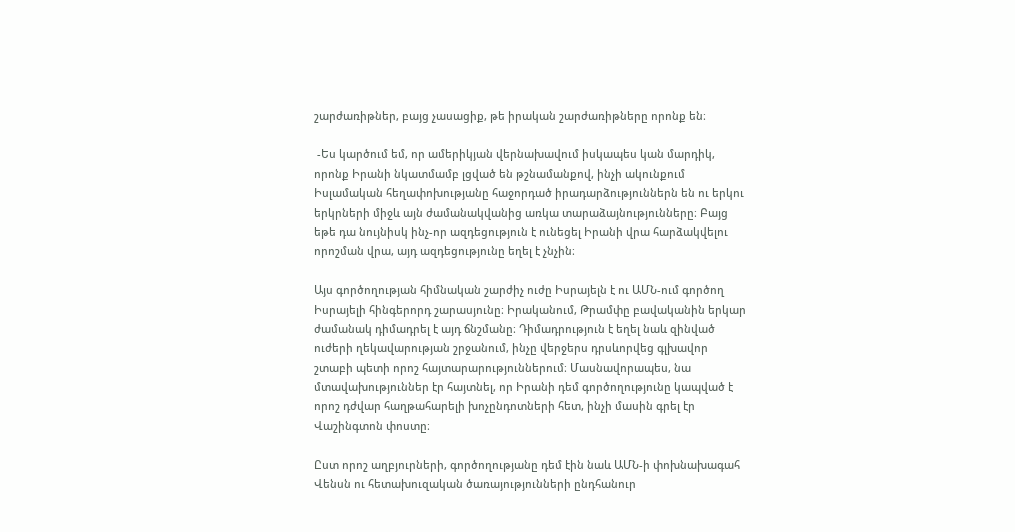շարժառիթներ, բայց չասացիք, թե իրական շարժառիթները որոնք են։

 -Ես կարծում եմ, որ ամերիկյան վերնախավում իսկապես կան մարդիկ, որոնք Իրանի նկատմամբ լցված են թշնամանքով, ինչի ակունքում Իսլամական հեղափոխությանը հաջորդած իրադարձություններն են ու երկու երկրների միջև այն ժամանակվանից առկա տարաձայնությունները։ Բայց եթե դա նույնիսկ ինչ-որ ազդեցություն է ունեցել Իրանի վրա հարձակվելու որոշման վրա, այդ ազդեցությունը եղել է չնչին։

Այս գործողության հիմնական շարժիչ ուժը Իսրայելն է ու ԱՄՆ-ում գործող Իսրայելի հինգերորդ շարասյունը։ Իրականում, Թրամփը բավականին երկար ժամանակ դիմադրել է այդ ճնշմանը։ Դիմադրություն է եղել նաև զինված ուժերի ղեկավարության շրջանում, ինչը վերջերս դրսևորվեց գլխավոր շտաբի պետի որոշ հայտարարություններում։ Մասնավորապես, նա մտավախություններ էր հայտնել, որ Իրանի դեմ գործողությունը կապված է որոշ դժվար հաղթահարելի խոչընդոտների հետ, ինչի մասին գրել էր Վաշինգտոն փոստը։

Ըստ որոշ աղբյուրների, գործողությանը դեմ էին նաև ԱՄՆ-ի փոխնախագահ Վենսն ու հետախուզական ծառայությունների ընդհանուր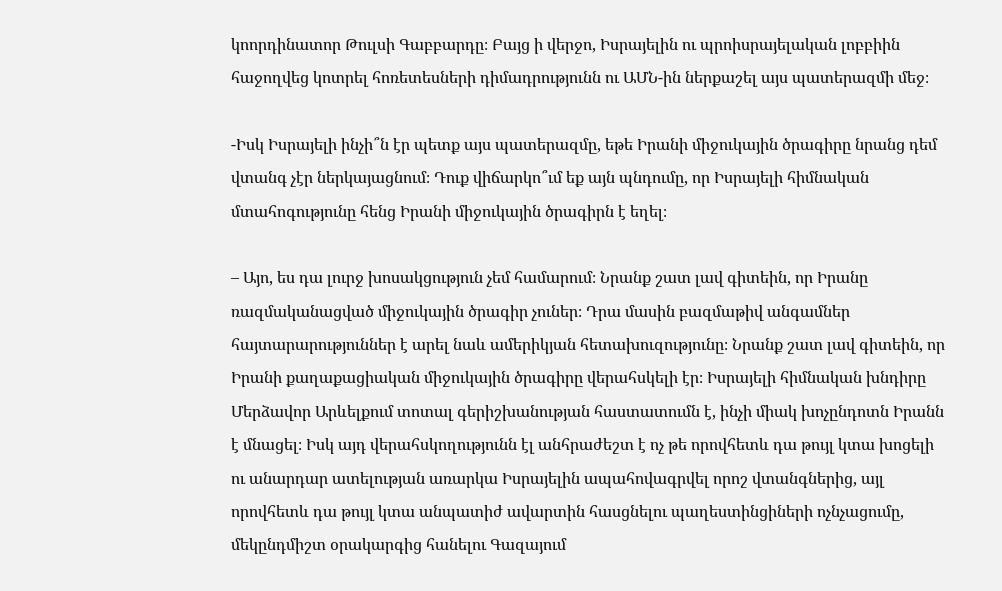կոորդինատոր Թուլսի Գաբբարդը։ Բայց ի վերջո, Իսրայելին ու պրոիսրայելական լոբբիին հաջողվեց կոտրել հոռետեսների դիմադրությունն ու ԱՄՆ-ին ներքաշել այս պատերազմի մեջ։

-Իսկ Իսրայելի ինչի՞ն էր պետք այս պատերազմը, եթե Իրանի միջուկային ծրագիրը նրանց դեմ վտանգ չէր ներկայացնում։ Դուք վիճարկո՞ւմ եք այն պնդումը, որ Իսրայելի հիմնական մտահոգությունը հենց Իրանի միջուկային ծրագիրն է եղել։

– Այո, ես դա լուրջ խոսակցություն չեմ համարում։ Նրանք շատ լավ գիտեին, որ Իրանը ռազմականացված միջուկային ծրագիր չուներ։ Դրա մասին բազմաթիվ անգամներ հայտարարություններ է արել նաև ամերիկյան հետախուզությունը։ Նրանք շատ լավ գիտեին, որ Իրանի քաղաքացիական միջուկային ծրագիրը վերահսկելի էր։ Իսրայելի հիմնական խնդիրը Մերձավոր Արևելքում տոտալ գերիշխանության հաստատումն է, ինչի միակ խոչընդոտն Իրանն է մնացել։ Իսկ այդ վերահսկողությունն էլ անհրաժեշտ է ոչ թե որովհետև դա թույլ կտա խոցելի ու անարդար ատելության առարկա Իսրայելին ապահովագրվել որոշ վտանգներից, այլ որովհետև դա թույլ կտա անպատիժ ավարտին հասցնելու պաղեստինցիների ոչնչացումը, մեկընդմիշտ օրակարգից հանելու Գազայում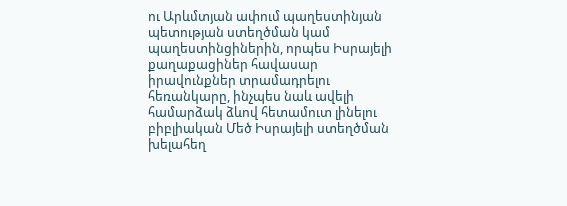ու Արևմտյան ափում պաղեստինյան պետության ստեղծման կամ պաղեստինցիներին, որպես Իսրայելի քաղաքացիներ հավասար իրավունքներ տրամադրելու հեռանկարը, ինչպես նաև ավելի համարձակ ձևով հետամուտ լինելու բիբլիական Մեծ Իսրայելի ստեղծման խելահեղ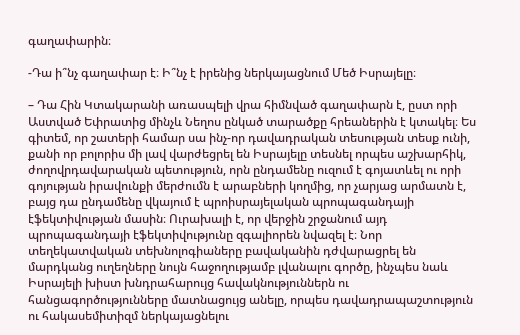գաղափարին։

-Դա ի՞նչ գաղափար է։ Ի՞նչ է իրենից ներկայացնում Մեծ Իսրայելը։

– Դա Հին Կտակարանի առասպելի վրա հիմնված գաղափարն է, ըստ որի Աստված Եփրատից մինչև Նեղոս ընկած տարածքը հրեաներին է կտակել։ Ես գիտեմ, որ շատերի համար սա ինչ-որ դավադրական տեսության տեսք ունի, քանի որ բոլորիս մի լավ վարժեցրել են Իսրայելը տեսնել որպես աշխարհիկ, ժողովրդավարական պետություն, որն ընդամենը ուզում է գոյատևել ու որի գոյության իրավունքի մերժումն է արաբների կողմից, որ չարյաց արմատն է, բայց դա ընդամենը վկայում է պրոիսրայելական պրոպագանդայի էֆեկտիվության մասին։ Ուրախալի է, որ վերջին շրջանում այդ պրոպագանդայի էֆեկտիվությունը զգալիորեն նվազել է։ Նոր տեղեկատվական տեխնոլոգիաները բավականին դժվարացրել են մարդկանց ուղեղները նույն հաջողությամբ լվանալու գործը, ինչպես նաև Իսրայելի խիստ խնդրահարույց հավակնություններն ու հանցագործությունները մատնացույց անելը, որպես դավադրապաշտություն ու հակասեմիտիզմ ներկայացնելու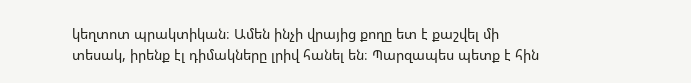կեղտոտ պրակտիկան։ Ամեն ինչի վրայից քողը ետ է քաշվել մի տեսակ, իրենք էլ դիմակները լրիվ հանել են։ Պարզապես պետք է հին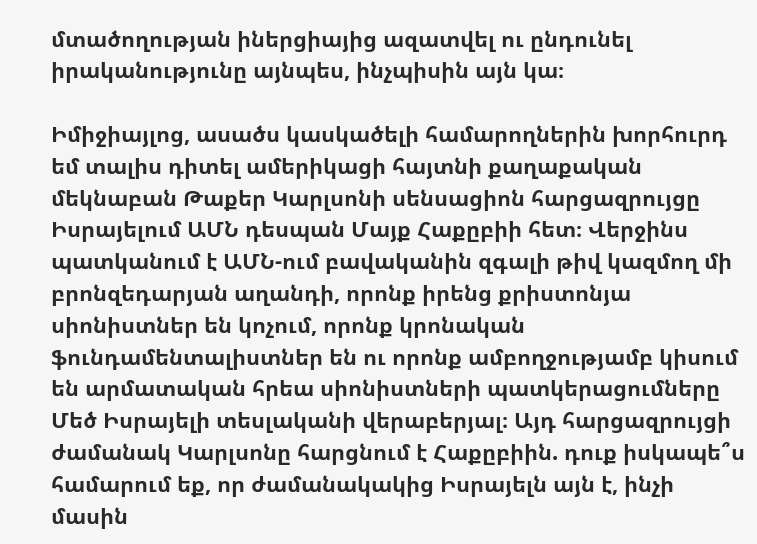մտածողության իներցիայից ազատվել ու ընդունել իրականությունը այնպես, ինչպիսին այն կա։

Իմիջիայլոց, ասածս կասկածելի համարողներին խորհուրդ եմ տալիս դիտել ամերիկացի հայտնի քաղաքական մեկնաբան Թաքեր Կարլսոնի սենսացիոն հարցազրույցը Իսրայելում ԱՄՆ դեսպան Մայք Հաքըբիի հետ։ Վերջինս պատկանում է ԱՄՆ-ում բավականին զգալի թիվ կազմող մի բրոնզեդարյան աղանդի, որոնք իրենց քրիստոնյա սիոնիստներ են կոչում, որոնք կրոնական ֆունդամենտալիստներ են ու որոնք ամբողջությամբ կիսում են արմատական հրեա սիոնիստների պատկերացումները Մեծ Իսրայելի տեսլականի վերաբերյալ։ Այդ հարցազրույցի ժամանակ Կարլսոնը հարցնում է Հաքըբիին. դուք իսկապե՞ս համարում եք, որ ժամանակակից Իսրայելն այն է, ինչի մասին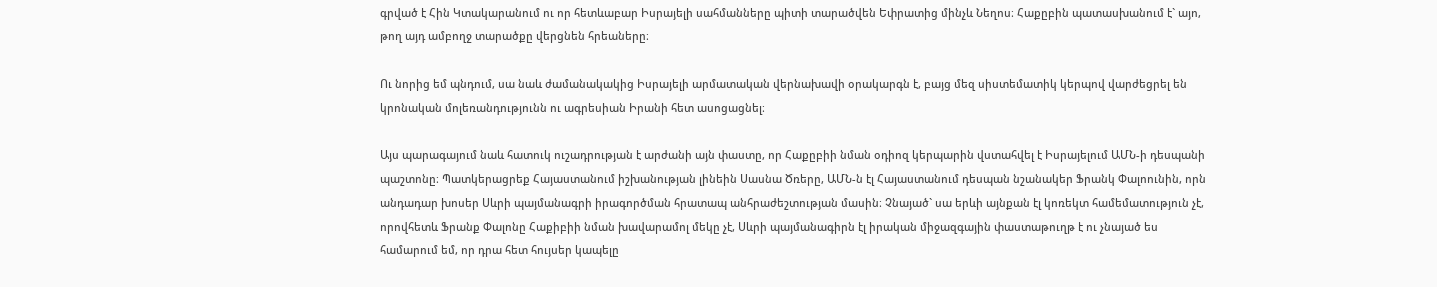գրված է Հին Կտակարանում ու որ հետևաբար Իսրայելի սահմանները պիտի տարածվեն Եփրատից մինչև Նեղոս։ Հաքըբին պատասխանում է` այո, թող այդ ամբողջ տարածքը վերցնեն հրեաները։

Ու նորից եմ պնդում, սա նաև ժամանակակից Իսրայելի արմատական վերնախավի օրակարգն է, բայց մեզ սիստեմատիկ կերպով վարժեցրել են կրոնական մոլեռանդությունն ու ագրեսիան Իրանի հետ ասոցացնել։

Այս պարագայում նաև հատուկ ուշադրության է արժանի այն փաստը, որ Հաքըբիի նման օդիոզ կերպարին վստահվել է Իսրայելում ԱՄՆ-ի դեսպանի պաշտոնը։ Պատկերացրեք Հայաստանում իշխանության լինեին Սասնա Ծռերը, ԱՄՆ-ն էլ Հայաստանում դեսպան նշանակեր Ֆրանկ Փալոունին, որն անդադար խոսեր Սևրի պայմանագրի իրագործման հրատապ անհրաժեշտության մասին։ Չնայած` սա երևի այնքան էլ կոռեկտ համեմատություն չէ, որովհետև Ֆրանք Փալոնը Հաքիբիի նման խավարամոլ մեկը չէ, Սևրի պայմանագիրն էլ իրական միջազգային փաստաթուղթ է ու չնայած ես համարում եմ, որ դրա հետ հույսեր կապելը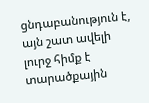ցնդաբանություն է, այն շատ ավելի լուրջ հիմք է տարածքային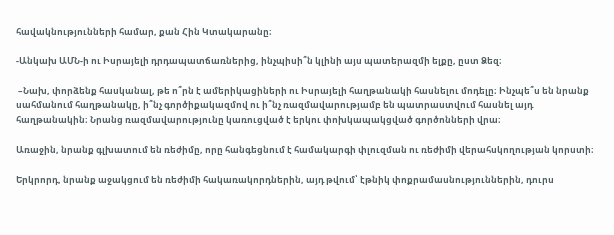հավակնությունների համար, քան Հին Կտակարանը։

-Անկախ ԱՄՆ-ի ու Իսրայելի դրդապատճառներից, ինչպիսի՞ն կլինի այս պատերազմի ելքը, ըստ Ձեզ։

 –Նախ, փորձենք հասկանալ, թե ո՞րն է ամերիկացիների ու Իսրայելի հաղթանակի հասնելու մոդելը։ Ինչպե՞ս են նրանք սահմանում հաղթանակը, ի՞նչ գործիքակազմով ու ի՞նչ ռազմավարությամբ են պատրաստվում հասնել այդ հաղթանակին։ Նրանց ռազմավարությունը կառուցված է երկու փոխկապակցված գործոնների վրա։

Առաջին, նրանք գլխատում են ռեժիմը, որը հանգեցնում է համակարգի փլուզման ու ռեժիմի վերահսկողության կորստի։

Երկրորդ, նրանք աջակցում են ռեժիմի հակառակորդներին, այդ թվում՝ էթնիկ փոքրամասնություններին, դուրս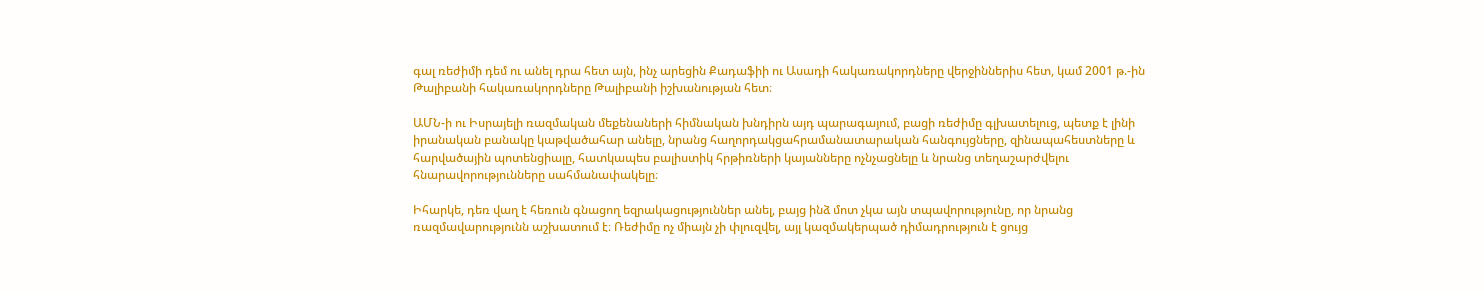գալ ռեժիմի դեմ ու անել դրա հետ այն, ինչ արեցին Քադաֆիի ու Ասադի հակառակորդները վերջիններիս հետ, կամ 2001 թ.-ին Թալիբանի հակառակորդները Թալիբանի իշխանության հետ։

ԱՄՆ-ի ու Իսրայելի ռազմական մեքենաների հիմնական խնդիրն այդ պարագայում, բացի ռեժիմը գլխատելուց, պետք է լինի իրանական բանակը կաթվածահար անելը, նրանց հաղորդակցահրամանատարական հանգույցները, զինապահեստները և հարվածային պոտենցիալը, հատկապես բալիստիկ հրթիռների կայանները ոչնչացնելը և նրանց տեղաշարժվելու հնարավորությունները սահմանափակելը։

Իհարկե, դեռ վաղ է հեռուն գնացող եզրակացություններ անել, բայց ինձ մոտ չկա այն տպավորությունը, որ նրանց ռազմավարությունն աշխատում է։ Ռեժիմը ոչ միայն չի փլուզվել, այլ կազմակերպած դիմադրություն է ցույց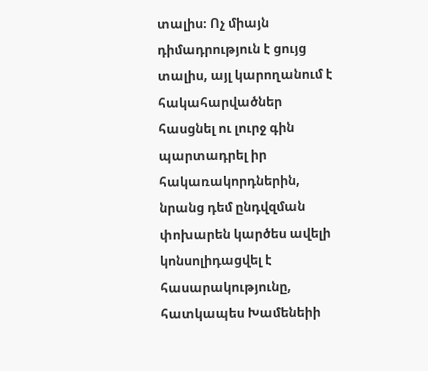տալիս։ Ոչ միայն դիմադրություն է ցույց տալիս, այլ կարողանում է հակահարվածներ հասցնել ու լուրջ գին պարտադրել իր հակառակորդներին, նրանց դեմ ընդվզման փոխարեն կարծես ավելի կոնսոլիդացվել է հասարակությունը, հատկապես Խամենեիի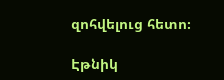զոհվելուց հետո։

Էթնիկ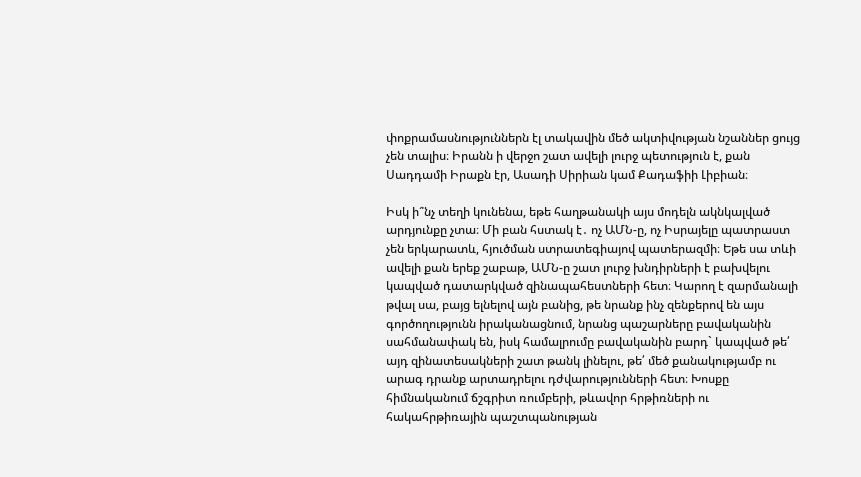փոքրամասնություններն էլ տակավին մեծ ակտիվության նշաններ ցույց չեն տալիս։ Իրանն ի վերջո շատ ավելի լուրջ պետություն է, քան Սադդամի Իրաքն էր, Ասադի Սիրիան կամ Քադաֆիի Լիբիան։

Իսկ ի՞նչ տեղի կունենա, եթե հաղթանակի այս մոդելն ակնկալված արդյունքը չտա։ Մի բան հստակ է․ ոչ ԱՄՆ-ը, ոչ Իսրայելը պատրաստ չեն երկարատև, հյուծման ստրատեգիայով պատերազմի։ Եթե սա տևի ավելի քան երեք շաբաթ, ԱՄՆ-ը շատ լուրջ խնդիրների է բախվելու կապված դատարկված զինապահեստների հետ։ Կարող է զարմանալի թվալ սա, բայց ելնելով այն բանից, թե նրանք ինչ զենքերով են այս գործողությունն իրականացնում, նրանց պաշարները բավականին սահմանափակ են, իսկ համալրումը բավականին բարդ` կապված թե՛ այդ զինատեսակների շատ թանկ լինելու, թե՛ մեծ քանակությամբ ու արագ դրանք արտադրելու դժվարությունների հետ։ Խոսքը հիմնականում ճշգրիտ ռումբերի, թևավոր հրթիռների ու հակահրթիռային պաշտպանության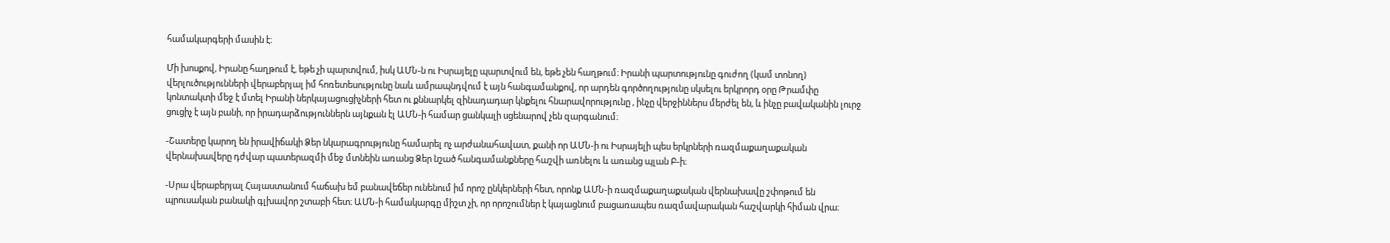համակարգերի մասին է։

Մի խոսքով, Իրանը հաղթում է, եթե չի պարտվում, իսկ ԱՄՆ-ն ու Իսրայելը պարտվում են, եթե չեն հաղթում։ Իրանի պարտությունը գուժող (կամ տոնող) վերլուծությունների վերաբերյալ իմ հոռետեսությունը նաև ամրապնդվում է այն հանգամանքով, որ արդեն գործողությունը սկսելու երկրորդ օրը Թրամփը կոնտակտի մեջ է մտել Իրանի ներկայացուցիչների հետ ու քննարկել զինադադար կնքելու հնարավորությունը , ինչը վերջիններս մերժել են, և ինչը բավականին լուրջ ցուցիչ է այն բանի, որ իրադարձություններն այնքան էլ ԱՄՆ-ի համար ցանկալի սցենարով չեն զարգանում։

-Շատերը կարող են իրավիճակի Ձեր նկարագրությունը համարել ոչ արժանահավատ, քանի որ ԱՄՆ-ի ու Իսրայելի պես երկրների ռազմաքաղաքական վերնախավերը դժվար պատերազմի մեջ մտնեին առանց Ձեր նշած հանգամանքները հաշվի առնելու և առանց պլան Բ-ի։

-Սրա վերաբերյալ Հայաստանում հաճախ եմ բանավեճեր ունենում իմ որոշ ընկերների հետ, որոնք ԱՄՆ-ի ռազմաքաղաքական վերնախավը շփոթում են պրուսական բանակի գլխավոր շտաբի հետ։ ԱՄՆ-ի համակարգը միշտ չի, որ որոշումներ է կայացնում բացառապես ռազմավարական հաշվարկի հիման վրա։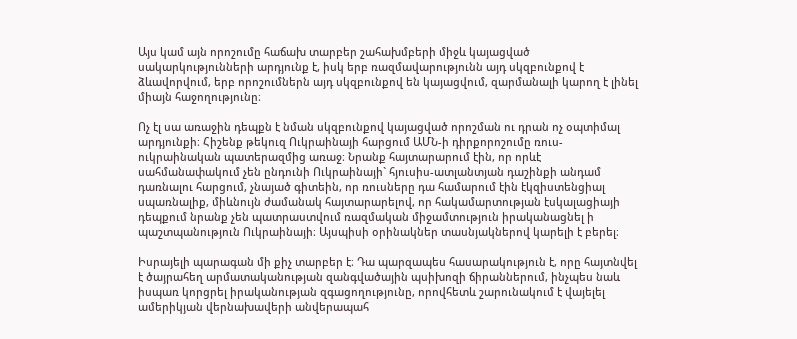Այս կամ այն որոշումը հաճախ տարբեր շահախմբերի միջև կայացված սակարկությունների արդյունք է, իսկ երբ ռազմավարությունն այդ սկզբունքով է ձևավորվում, երբ որոշումներն այդ սկզբունքով են կայացվում, զարմանալի կարող է լինել միայն հաջողությունը։

Ոչ էլ սա առաջին դեպքն է նման սկզբունքով կայացված որոշման ու դրան ոչ օպտիմալ արդյունքի։ Հիշենք թեկուզ Ուկրաինայի հարցում ԱՄՆ-ի դիրքորոշումը ռուս-ուկրաինական պատերազմից առաջ։ Նրանք հայտարարում էին, որ որևէ սահմանափակում չեն ընդունի Ուկրաինայի` հյուսիս-ատլանտյան դաշինքի անդամ դառնալու հարցում, չնայած գիտեին, որ ռուսները դա համարում էին էկզիստենցիալ սպառնալիք, միևնույն ժամանակ հայտարարելով, որ հակամարտության էսկալացիայի դեպքում նրանք չեն պատրաստվում ռազմական միջամտություն իրականացնել ի պաշտպանություն Ուկրաինայի։ Այսպիսի օրինակներ տասնյակներով կարելի է բերել։

Իսրայելի պարագան մի քիչ տարբեր է։ Դա պարզապես հասարակություն է, որը հայտնվել է ծայրահեղ արմատականության զանգվածային պսիխոզի ճիրաններում, ինչպես նաև իսպառ կորցրել իրականության զգացողությունը, որովհետև շարունակում է վայելել ամերիկյան վերնախավերի անվերապահ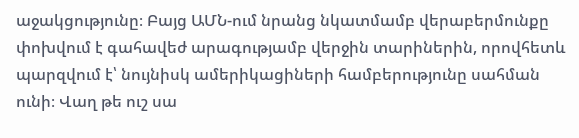աջակցությունը։ Բայց ԱՄՆ-ում նրանց նկատմամբ վերաբերմունքը փոխվում է գահավեժ արագությամբ վերջին տարիներին, որովհետև պարզվում է՝ նույնիսկ ամերիկացիների համբերությունը սահման ունի։ Վաղ թե ուշ սա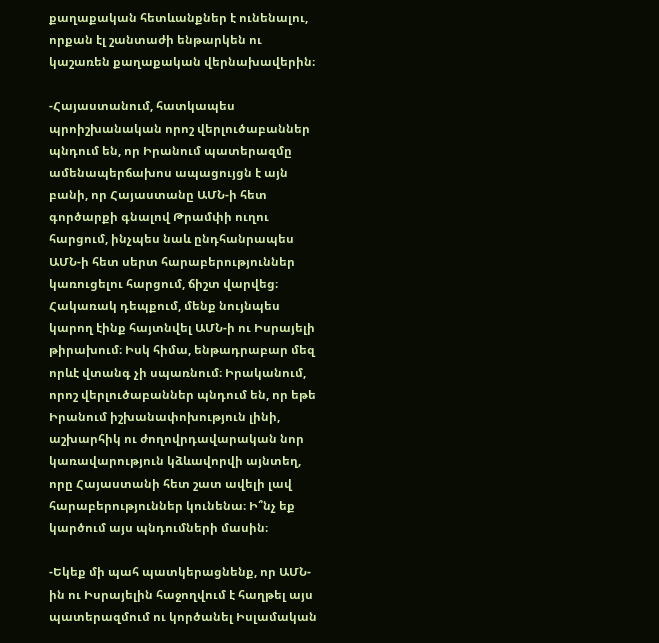քաղաքական հետևանքներ է ունենալու, որքան էլ շանտաժի ենթարկեն ու կաշառեն քաղաքական վերնախավերին։

-Հայաստանում, հատկապես պրոիշխանական որոշ վերլուծաբաններ պնդում են, որ Իրանում պատերազմը ամենապերճախոս ապացույցն է այն բանի, որ Հայաստանը ԱՄՆ-ի հետ գործարքի գնալով Թրամփի ուղու հարցում, ինչպես նաև ընդհանրապես ԱՄՆ-ի հետ սերտ հարաբերություններ կառուցելու հարցում, ճիշտ վարվեց։ Հակառակ դեպքում, մենք նույնպես կարող էինք հայտնվել ԱՄՆ-ի ու Իսրայելի թիրախում։ Իսկ հիմա, ենթադրաբար մեզ որևէ վտանգ չի սպառնում։ Իրականում, որոշ վերլուծաբաններ պնդում են, որ եթե Իրանում իշխանափոխություն լինի, աշխարհիկ ու ժողովրդավարական նոր կառավարություն կձևավորվի այնտեղ, որը Հայաստանի հետ շատ ավելի լավ հարաբերություններ կունենա։ Ի՞նչ եք կարծում այս պնդումների մասին։

-Եկեք մի պահ պատկերացնենք, որ ԱՄՆ-ին ու Իսրայելին հաջողվում է հաղթել այս պատերազմում ու կործանել Իսլամական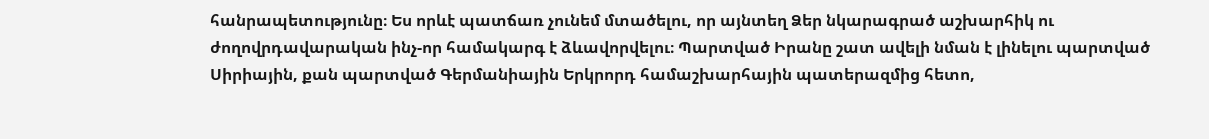հանրապետությունը։ Ես որևէ պատճառ չունեմ մտածելու, որ այնտեղ Ձեր նկարագրած աշխարհիկ ու ժողովրդավարական ինչ-որ համակարգ է ձևավորվելու։ Պարտված Իրանը շատ ավելի նման է լինելու պարտված Սիրիային, քան պարտված Գերմանիային Երկրորդ համաշխարհային պատերազմից հետո,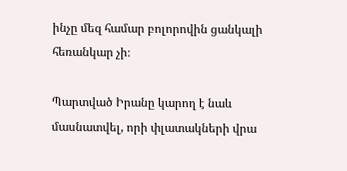ինչը մեզ համար բոլորովին ցանկալի հեռանկար չի։

Պարտված Իրանը կարող է նաև մասնատվել, որի փլատակների վրա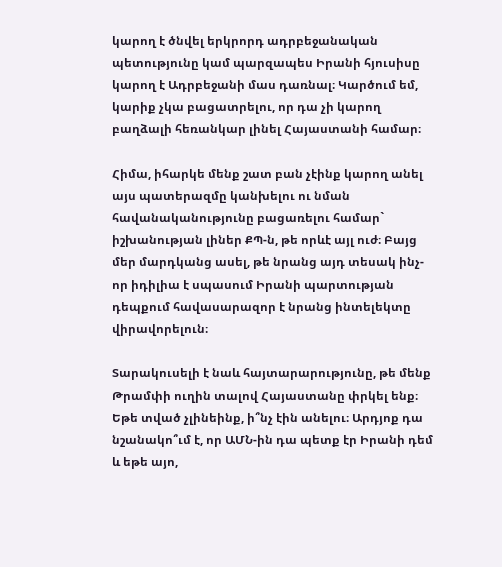կարող է ծնվել երկրորդ ադրբեջանական պետությունը կամ պարզապես Իրանի հյուսիսը կարող է Ադրբեջանի մաս դառնալ։ Կարծում եմ, կարիք չկա բացատրելու, որ դա չի կարող բաղձալի հեռանկար լինել Հայաստանի համար։

Հիմա, իհարկե մենք շատ բան չէինք կարող անել այս պատերազմը կանխելու ու նման հավանականությունը բացառելու համար` իշխանության լիներ ՔՊ-ն, թե որևէ այլ ուժ։ Բայց մեր մարդկանց ասել, թե նրանց այդ տեսակ ինչ-որ իդիլիա է սպասում Իրանի պարտության դեպքում հավասարազոր է նրանց ինտելեկտը վիրավորելուն։

Տարակուսելի է նաև հայտարարությունը, թե մենք Թրամփի ուղին տալով Հայաստանը փրկել ենք։ Եթե տված չլինեինք, ի՞նչ էին անելու։ Արդյոք դա նշանակո՞ւմ է, որ ԱՄՆ-ին դա պետք էր Իրանի դեմ և եթե այո,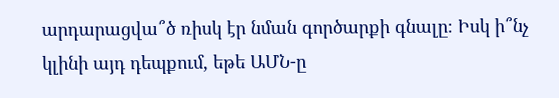արդարացվա՞ծ ռիսկ էր նման գործարքի գնալը։ Իսկ ի՞նչ կլինի այդ դեպքում, եթե ԱՄՆ-ը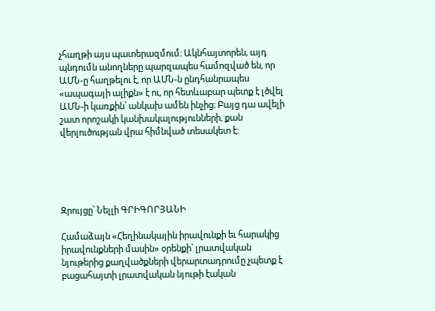չհաղթի այս պատերազմում։ Ակնհայտորեն, այդ պնդումն անողները պարզապես համոզված են, որ ԱՄՆ-ը հաղթելու է, որ ԱՄՆ-ն ընդհանրապես «ապագայի ալիքն» է ու, որ հետևաբար պետք է լծվել ԱՄՆ-ի կառքին՝ անկախ ամեն ինչից։ Բայց դա ավելի շատ որոշակի կանխակալությունների, քան վերլուծության վրա հիմնված տեսակետ է։





Զրույցը՝ Նելլի ԳՐԻԳՈՐՅԱՆԻ

Համաձայն «Հեղինակային իրավունքի եւ հարակից իրավունքների մասին» օրենքի՝ լրատվական նյութերից քաղվածքների վերարտադրումը չպետք է բացահայտի լրատվական նյութի էական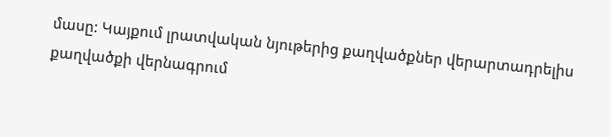մասը: Կայքում լրատվական նյութերից քաղվածքներ վերարտադրելիս քաղվածքի վերնագրում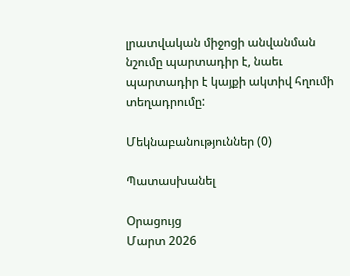լրատվական միջոցի անվանման նշումը պարտադիր է, նաեւ պարտադիր է կայքի ակտիվ հղումի տեղադրումը:

Մեկնաբանություններ (0)

Պատասխանել

Օրացույց
Մարտ 2026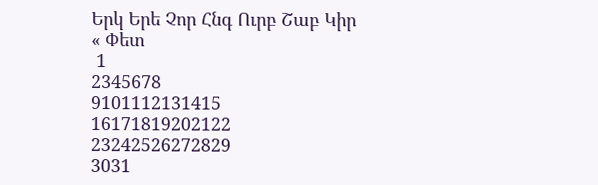Երկ Երե Չոր Հնգ Ուրբ Շաբ Կիր
« Փետ
 1
2345678
9101112131415
16171819202122
23242526272829
3031